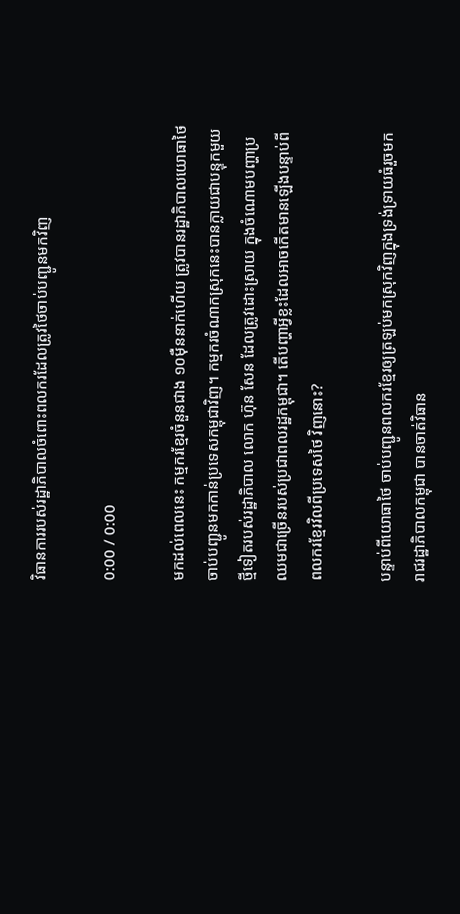វិធានការរបស់រដ្ឋាភិបាលចំពោះពលករដែលត្រូវថៃចាប់បញ្ជូនមកវិញ

0:00 / 0:00

មកដល់ពេលនេះ កម្មករខ្មែរចំនួនជាង ១០ម៉ឺននាក់ហើយ ត្រូវបានរដ្ឋាភិបាលយោធាថៃ ចាប់បញ្ជូនមកកាន់ប្រទេសកម្ពុជាវិញ។ កម្មករចំណាកស្រុកនេះបានក្លាយជាបន្ទុកមួយថ្មីទៀតរបស់រដ្ឋាភិបាល លោក ហ៊ុន សែន ដែលត្រូវដោះស្រាយ ក្នុងចំណោមបញ្ហាប្រឈមជាច្រើនរបស់ប្រជាពលរដ្ឋកម្ពុជា។ តើបញ្ហាអ្វីខ្លះដែលអាចកើតមានឡើងបន្ទាប់ពីពលករខ្មែរវិលពីប្រទេសថៃ វិញនោះ?

បន្ទាប់ពីយោធាថៃ ចាប់បញ្ជូនពលករខ្មែរឲ្យត្រឡប់មកស្រុកវិញក្នុងទ្រង់ទ្រាយធំរួចមក រាជរដ្ឋាភិបាលកម្ពុជា បានចាត់វិធាន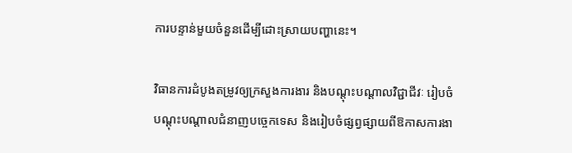ការបន្ទាន់មួយចំនួនដើម្បីដោះស្រាយបញ្ហានេះ។

វិធានការដំបូងតម្រូវឲ្យក្រសួងការងារ និងបណ្ដុះបណ្ដាលវិជ្ជាជីវៈ រៀបចំបណ្ដុះបណ្ដាលជំនាញបច្ចេកទេស និងរៀបចំផ្សព្វផ្សាយពីឱកាសការងា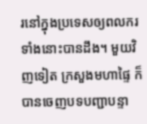រនៅក្នុងប្រទេសឲ្យពលករទាំងនោះបានដឹង។ មួយវិញទៀត ក្រសួងមហាផ្ទៃ ក៏បានចេញបទបញ្ជាបន្ទា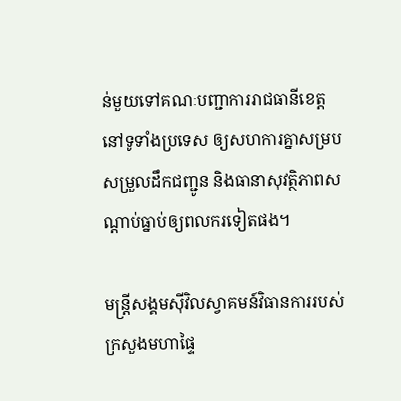ន់មួយទៅគណៈបញ្ជាការរាជធានីខេត្តនៅទូទាំងប្រទេស ឲ្យសហការគ្នាសម្របសម្រួលដឹកជញ្ជូន និងធានាសុវត្ថិភាពសណ្ដាប់ធ្នាប់ឲ្យពលករទៀតផង។

មន្ត្រីសង្គមស៊ីវិលស្វាគមន៍វិធានការរបស់ក្រសួងមហាផ្ទៃ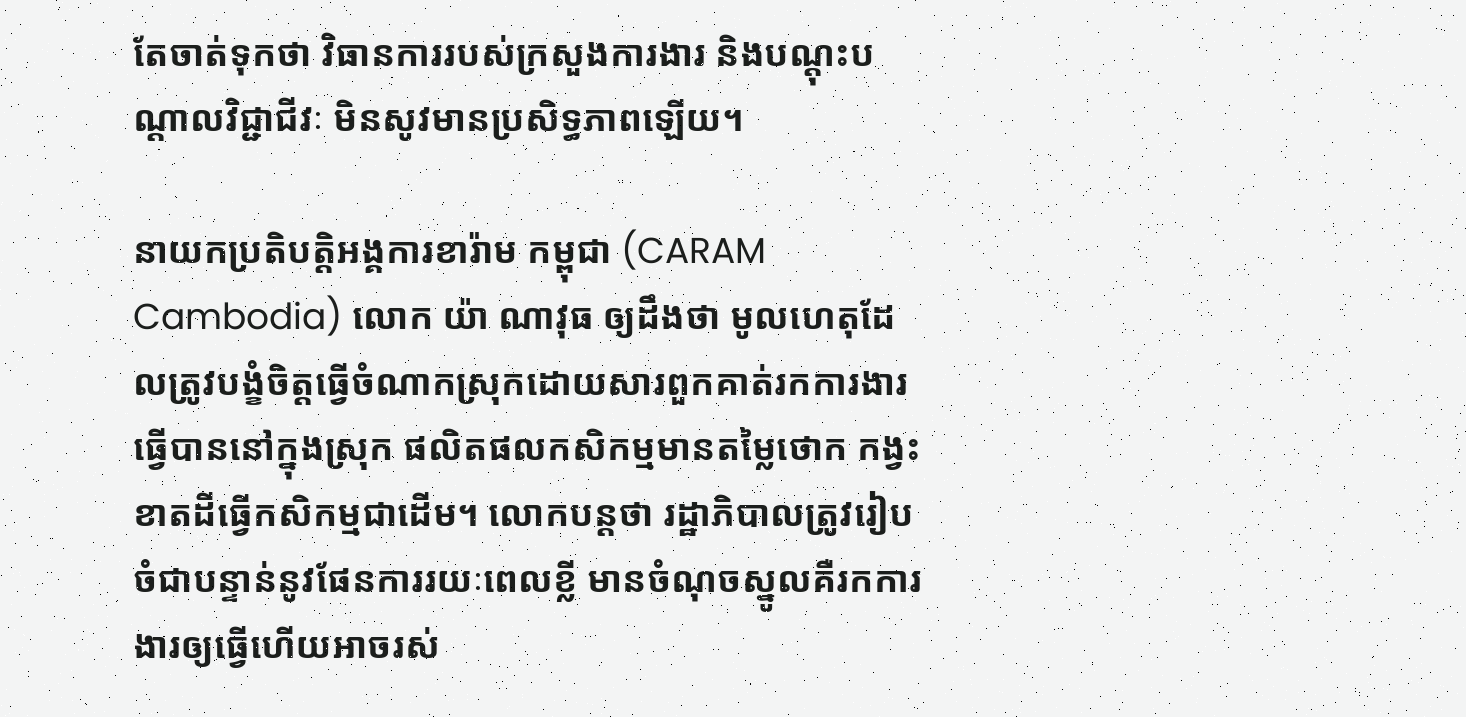តែចាត់ទុកថា វិធានការរបស់ក្រសួងការងារ និងបណ្ដុះបណ្ដាលវិជ្ជាជីវៈ មិនសូវមានប្រសិទ្ធភាពឡើយ។

នាយកប្រតិបត្តិអង្គការខារ៉ាម កម្ពុជា (CARAM Cambodia) លោក យ៉ា ណាវុធ ឲ្យដឹងថា មូលហេតុដែលត្រូវបង្ខំចិត្តធ្វើចំណាកស្រុកដោយសារពួកគាត់រកការងារធ្វើបាននៅក្នុងស្រុក ផលិតផលកសិកម្មមានតម្លៃថោក កង្វះខាតដីធ្វើកសិកម្មជាដើម។ លោកបន្តថា រដ្ឋាភិបាលត្រូវរៀបចំជាបន្ទាន់នូវផែនការរយៈពេលខ្លី មានចំណុចស្នូលគឺរកការងារឲ្យធ្វើហើយអាចរស់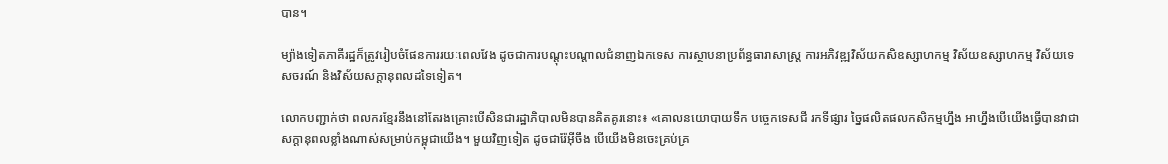បាន។

ម្យ៉ាងទៀតភាគីរដ្ឋក៏ត្រូវរៀបចំផែនការរយៈពេលវែង ដូចជាការបណ្ដុះបណ្ដាលជំនាញឯកទេស ការស្ថាបនាប្រព័ន្ធធារាសាស្ត្រ ការអភិវឌ្ឍវិស័យកសិឧស្សាហកម្ម វិស័យឧស្សាហកម្ម វិស័យទេសចរណ៍ និងវិស័យសក្ដានុពលដទៃទៀត។

លោកបញ្ជាក់ថា ពលករខ្មែរនឹងនៅតែរងគ្រោះបើសិនជារដ្ឋាភិបាលមិនបានគិតគូរនោះ៖ «គោលនយោបាយទឹក បច្ចេកទេសជី រកទីផ្សារ ច្នៃផលិតផលកសិកម្មហ្នឹង អាហ្នឹងបើយើងធ្វើបានវាជាសក្ដានុពលខ្លាំងណាស់សម្រាប់កម្ពុជាយើង។ មួយវិញទៀត ដូចជារ៉ែអ៊ីចឹង បើយើងមិនចេះគ្រប់គ្រ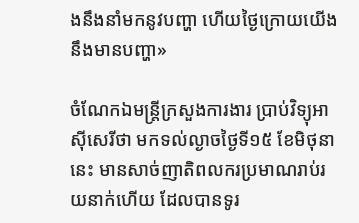ងនឹងនាំមកនូវបញ្ហា ហើយថ្ងៃក្រោយយើងនឹងមានបញ្ហា»

ចំណែកឯមន្ត្រីក្រសួងការងារ ប្រាប់វិទ្យុអាស៊ីសេរីថា មកទល់ល្ងាចថ្ងៃទី១៥ ខែមិថុនា នេះ មានសាច់ញាតិពលករប្រមាណរាប់រយនាក់ហើយ ដែលបានទូរ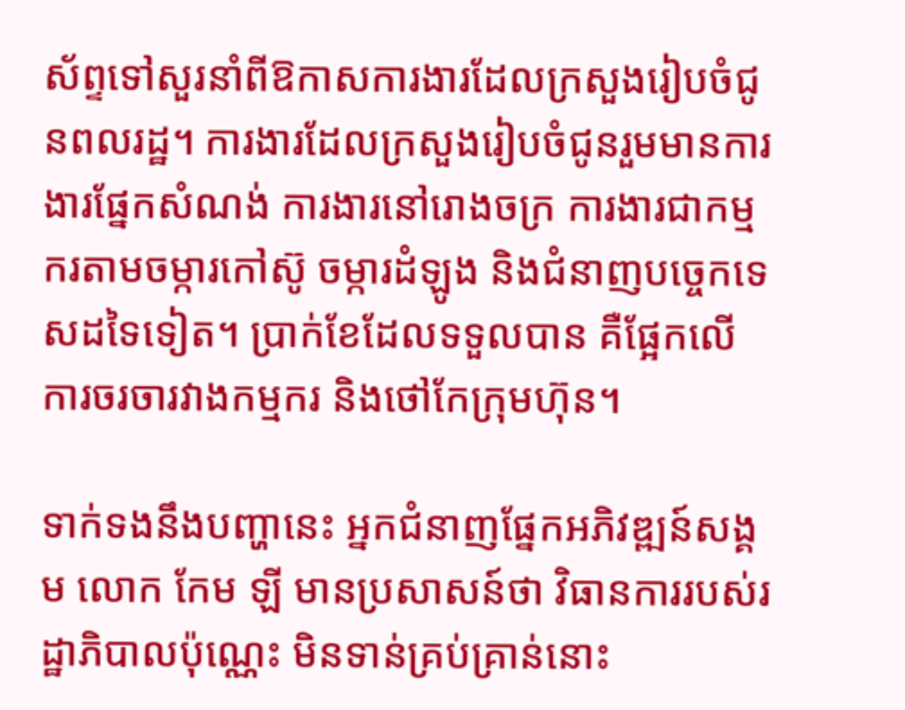ស័ព្ទទៅសួរនាំពីឱកាសការងារដែលក្រសួងរៀបចំជូនពលរដ្ឋ។ ការងារដែលក្រសួងរៀបចំជូនរួមមានការងារផ្នែកសំណង់ ការងារនៅរោងចក្រ ការងារជាកម្មករតាមចម្ការកៅស៊ូ ចម្ការដំឡូង និងជំនាញបច្ចេកទេសដទៃទៀត។ ប្រាក់ខែដែលទទួលបាន គឺផ្អែកលើការចរចារវាងកម្មករ និងថៅកែក្រុមហ៊ុន។

ទាក់ទងនឹងបញ្ហានេះ អ្នកជំនាញផ្នែកអភិវឌ្ឍន៍សង្គម លោក កែម ឡី មានប្រសាសន៍ថា វិធានការរបស់រដ្ឋាភិបាលប៉ុណ្ណេះ មិនទាន់គ្រប់គ្រាន់នោះ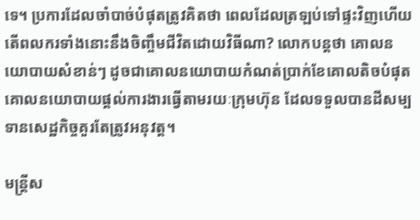ទេ។ ប្រការដែលចាំបាច់បំផុតត្រូវគិតថា ពេលដែលត្រឡប់ទៅផ្ទះវិញហើយ តើពលករទាំងនោះនឹងចិញ្ចឹមជីវិតដោយវិធីណា? លោកបន្តថា គោលនយោបាយសំខាន់ៗ ដូចជាគោលនយោបាយកំណត់ប្រាក់ខែគោលតិចបំផុត គោលនយោបាយផ្ដល់ការងារធ្វើតាមរយៈក្រុមហ៊ុន ដែលទទួលបានដីសម្បទានសេដ្ឋកិច្ចគួរតែត្រូវអនុវត្ត។

មន្ត្រីស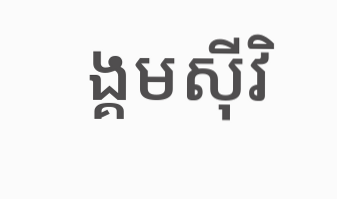ង្គមស៊ីវិ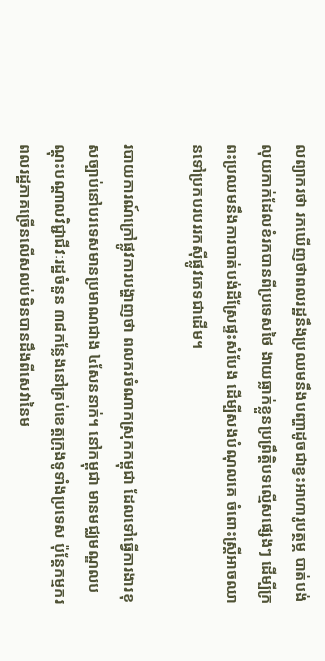លព្យាករថា រកឃើញថាពលរដ្ឋនឹងប្រឈមនឹងបញ្ហាដូចជាខ្វះអាហារូបត្ថម្ភ បាត់បង់លុយកាក់ដែលខំរកបានពីប្រទេសថៃ ងាយធ្លាក់ខ្លួនប្រព្រឹត្តិបទល្មើសផ្សេងៗ ដើម្បីក្រពះប្រឈមនឹងការបាត់បង់ដីស្រែផ្ទះសំបែង ដើម្បីសងបំណុលគេ ចំពោះស្ត្រីអាចឈានទៅប្រកបរបររកស៊ីផ្លូវភេទជាដើម។

របាយការណ៍ក្រៅផ្លូវការបង្ហាញថា ពលករចំណាកស្រុកកម្ពុជា ដែលទៅធ្វើការងារខុសច្បាប់នៅបរទេសមានប្រមាណជាង ៤សែននាក់។ នៅកម្ពុជា មានមជ្ឈមណ្ឌលបណ្ដុះបណ្ដាលវិជ្ជាជីវៈរដ្ឋចំនួន ៣៨កន្លែងនៅគ្រប់ខេត្តក្រុងទូទាំងប្រទេស ប៉ុន្តែកម្មករពលរដ្ឋភាគច្រើនលើសលប់មិនបានដឹងពីសេវានៃម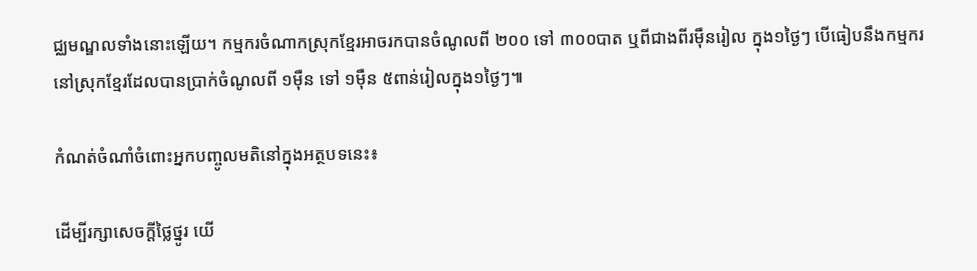ជ្ឈមណ្ឌលទាំងនោះឡើយ។ កម្មករចំណាកស្រុកខ្មែរអាចរកបានចំណូលពី ២០០ ទៅ ៣០០បាត ឬពីជាងពីរម៉ឺនរៀល ក្នុង១ថ្ងៃៗ បើធៀបនឹងកម្មករនៅស្រុកខ្មែរដែលបានប្រាក់ចំណូលពី ១ម៉ឺន ទៅ ១ម៉ឺន ៥ពាន់រៀលក្នុង១ថ្ងៃៗ៕

កំណត់ចំណាំចំពោះអ្នកបញ្ចូលមតិនៅក្នុងអត្ថបទនេះ៖

ដើម្បីរក្សាសេចក្ដីថ្លៃថ្នូរ យើ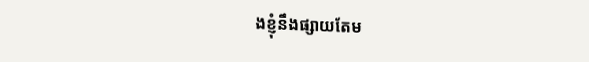ងខ្ញុំនឹងផ្សាយតែម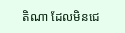តិណា ដែលមិនជេ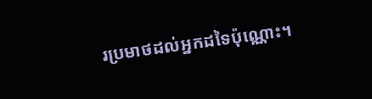រប្រមាថដល់អ្នកដទៃប៉ុណ្ណោះ។